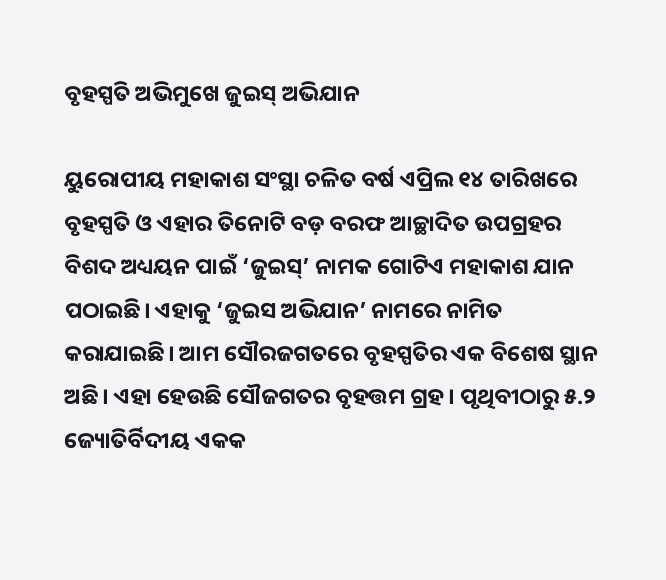ବୃହସ୍ପତି ଅଭିମୁଖେ ଜୁଇସ୍‌ ଅଭିଯାନ

ୟୁରୋପୀୟ ମହାକାଶ ସଂସ୍ଥା ଚଳିତ ବର୍ଷ ଏପ୍ରିଲ ୧୪ ତାରିଖରେ ବୃହସ୍ପତି ଓ ଏହାର ତିନୋଟି ବଡ଼ ବରଫ ଆଚ୍ଛାଦିତ ଉପଗ୍ରହର ବିଶଦ ଅଧ୍ୟୟନ ପାଇଁ ‘ଜୁଇସ୍‌’ ନାମକ ଗୋଟିଏ ମହାକାଶ ଯାନ ପଠାଇଛି। ଏହାକୁ ‘ଜୁଇସ ଅଭିଯାନ’ ନାମରେ ନାମିତ କରାଯାଇଛି। ଆମ ସୌରଜଗତରେ ବୃହସ୍ପତିର ଏକ ବିଶେଷ ସ୍ଥାନ ଅଛି। ଏହା ହେଉଛି ସୌଜଗତର ବୃହତ୍ତମ ଗ୍ରହ। ପୃଥିବୀଠାରୁ ୫.୨ ଜ୍ୟୋତିର୍ବିଦୀୟ ଏକକ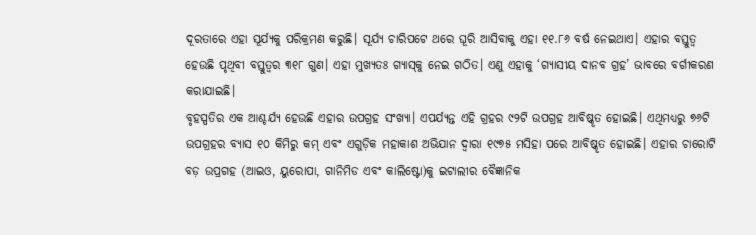ଦୂରତାରେ ଏହା ସୂର୍ଯ୍ୟକୁ ପରିକ୍ରମଣ କରୁଛି। ସୂର୍ଯ୍ୟ ଚାରିପଟେ ଥରେ ଘୂରି ଆସିବାକୁ ଏହା ୧୧.୮୬ ବର୍ଷ ନେଇଥାଏ। ଏହାର ବସ୍ତୁତ୍ୱ ହେଉଛି ପୃଥିବୀ ବସ୍ତୁତ୍ୱର ୩୧୮ ଗୁଣ। ଏହା ମୁଖ୍ୟତଃ ଗ୍ୟାସ୍‌କୁ ନେଇ ଗଠିତ। ଏଣୁ ଏହାକୁ ‘ଗ୍ୟାସୀୟ ଦାନବ ଗ୍ରହ’ ଭାବରେ ବର୍ଗୀକରଣ କରାଯାଇଛି।
ବୃହସ୍ପତିର ଏକ ଆଶ୍ଚର୍ଯ୍ୟ ହେଉଛି ଏହାର ଉପଗ୍ରହ ସଂଖ୍ୟା। ଏପର୍ଯ୍ୟନ୍ତ ଏହି ଗ୍ରହର ୯୨ଟି ଉପଗ୍ରହ ଆବିଷ୍କୃତ ହୋଇଛି। ଏଥିମଧ୍ୟରୁ ୭୬ଟି ଉପଗ୍ରହର ବ୍ୟାସ ୧୦ କିମିରୁ କମ୍‌ ଏବଂ ଏଗୁଡ଼ିକ ମହାକାଶ ଅଭିଯାନ ଦ୍ୱାରା ୧୯୭୫ ମସିହା ପରେ ଆବିଷ୍କୃତ ହୋଇଛି। ଏହାର ଚାରୋଟି ବଡ଼ ଉପ୍ରଗହ (ଆଇଓ, ୟୁରୋପା, ଗାନିମିଡ ଏବଂ କାଲିଷ୍ଟୋ)କୁ ଇଟାଲୀର ବୈଜ୍ଞାନିକ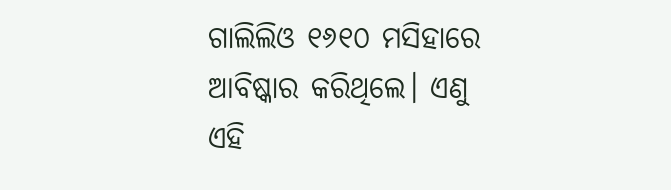ଗାଲିଲିଓ ୧୬୧୦ ମସିହାରେ ଆବିଷ୍କାର କରିଥିଲେ। ଏଣୁ ଏହି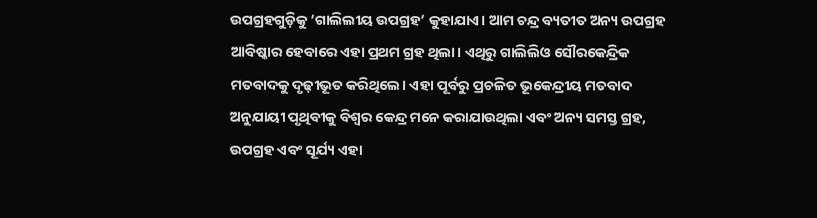ଉପଗ୍ରହଗୁଡ଼ିକୁ ‘ଗାଲିଲୀୟ ଉପଗ୍ରହ’ କୁହାଯାଏ। ଆମ ଚନ୍ଦ୍ର ବ୍ୟତୀତ ଅନ୍ୟ ଉପଗ୍ରହ ଆବିଷ୍କାର ହେବାରେ ଏହା ପ୍ରଥମ ଗ୍ରହ ଥିଲା। ଏଥିରୁ ଗାଲିଲିଓ ସୌରକେନ୍ଦ୍ରିକ ମତବାଦକୁ ଦୃଢ଼ୀଭୂତ କରିଥିଲେ। ଏହା ପୂର୍ବରୁ ପ୍ରଚଳିତ ଭୂକେନ୍ଦ୍ରୀୟ ମତବାଦ ଅନୁଯାୟୀ ପୃଥିବୀକୁ ବିଶ୍ୱର କେନ୍ଦ୍ର ମନେ କରାଯାଉଥିଲା ଏବଂ ଅନ୍ୟ ସମସ୍ତ ଗ୍ରହ, ଉପଗ୍ରହ ଏବଂ ସୂର୍ଯ୍ୟ ଏହା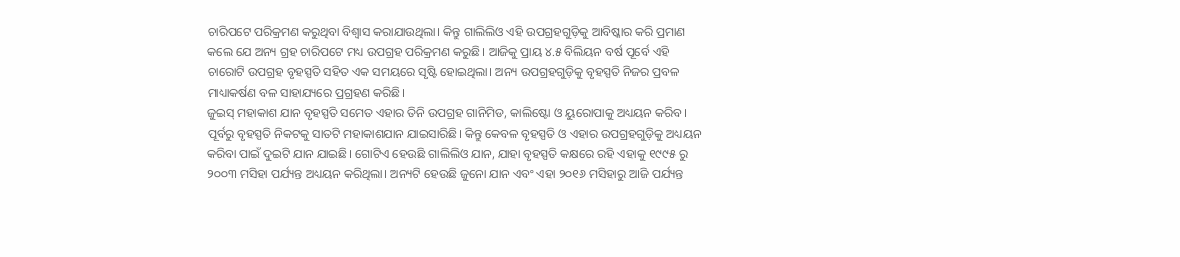ଚାରିପଟେ ପରିକ୍ରମଣ କରୁଥିବା ବିଶ୍ୱାସ କରାଯାଉଥିଲା। କିନ୍ତୁ ଗାଲିଲିଓ ଏହି ଉପଗ୍ରହଗୁଡ଼ିକୁ ଆବିଷ୍କାର କରି ପ୍ରମାଣ କଲେ ଯେ ଅନ୍ୟ ଗ୍ରହ ଚାରିପଟେ ମଧ୍ୟ ଉପଗ୍ରହ ପରିକ୍ରମଣ କରୁଛି। ଆଜିକୁ ପ୍ରାୟ ୪.୫ ବିଲିୟନ ବର୍ଷ ପୂର୍ବେ ଏହି ଚାରୋଟି ଉପଗ୍ରହ ବୃହସ୍ପତି ସହିତ ଏକ ସମୟରେ ସୃଷ୍ଟି ହୋଇଥିଲା। ଅନ୍ୟ ଉପଗ୍ରହଗୁଡ଼ିକୁ ବୃହସ୍ପତି ନିଜର ପ୍ରବଳ ମାଧ୍ୟାକର୍ଷଣ ବଳ ସାହାଯ୍ୟରେ ପ୍ରଗ୍ରହଣ କରିଛି।
ଜୁଇସ୍‌ ମହାକାଶ ଯାନ ବୃହସ୍ପତି ସମେତ ଏହାର ତିନି ଉପଗ୍ରହ ଗାନିମିଡ, କାଲିଷ୍ଟୋ ଓ ୟୁରୋପାକୁ ଅଧ୍ୟୟନ କରିବ। ପୂର୍ବରୁ ବୃହସ୍ପତି ନିକଟକୁ ସାତଟି ମହାକାଶଯାନ ଯାଇସାରିଛି। କିନ୍ତୁ କେବଳ ବୃହସ୍ପତି ଓ ଏହାର ଉପଗ୍ରହଗୁଡ଼ିକୁ ଅଧ୍ୟୟନ କରିବା ପାଇଁ ଦୁଇଟି ଯାନ ଯାଇଛି। ଗୋଟିଏ ହେଉଛି ଗାଲିଲିଓ ଯାନ, ଯାହା ବୃହସ୍ପତି କକ୍ଷରେ ରହି ଏହାକୁ ୧୯୯୫ ରୁ ୨୦୦୩ ମସିହା ପର୍ଯ୍ୟନ୍ତ ଅଧ୍ୟୟନ କରିଥିଲା। ଅନ୍ୟଟି ହେଉଛି ଜୁନୋ ଯାନ ଏବଂ ଏହା ୨୦୧୬ ମସିହାରୁ ଆଜି ପର୍ଯ୍ୟନ୍ତ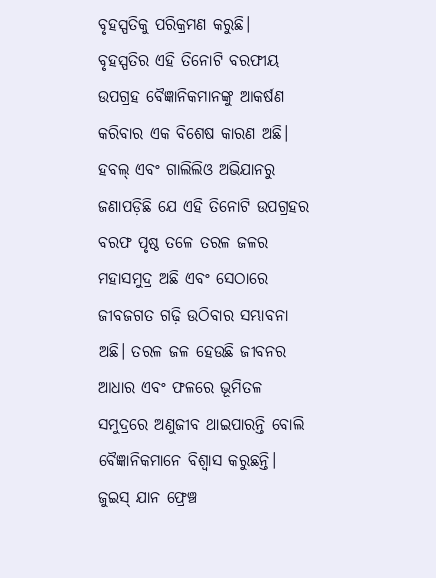ବୃହସ୍ପତିକୁ ପରିକ୍ରମଣ କରୁଛି।
ବୃହସ୍ପତିର ଏହି ତିନୋଟି ବରଫୀୟ ଉପଗ୍ରହ ବୈଜ୍ଞାନିକମାନଙ୍କୁ ଆକର୍ଷଣ କରିବାର ଏକ ବିଶେଷ କାରଣ ଅଛି। ହବଲ୍‌ ଏବଂ ଗାଲିଲିଓ ଅଭିଯାନରୁ ଜଣାପଡ଼ିଛି ଯେ ଏହି ତିନୋଟି ଉପଗ୍ରହର ବରଫ ପୃଷ୍ଠ ତଳେ ତରଳ ଜଳର ମହାସମୁଦ୍ର ଅଛି ଏବଂ ସେଠାରେ ଜୀବଜଗତ ଗଢ଼ି ଉଠିବାର ସମ୍ଭାବନା ଅଛି। ତରଳ ଜଳ ହେଉଛି ଜୀବନର ଆଧାର ଏବଂ ଫଳରେ ଭୂମିତଳ ସମୁଦ୍ରରେ ଅଣୁଜୀବ ଥାଇପାରନ୍ତି ବୋଲି ବୈଜ୍ଞାନିକମାନେ ବିଶ୍ୱାସ କରୁଛନ୍ତି।
ଜୁଇସ୍‌ ଯାନ ଫ୍ରେଞ୍ଚ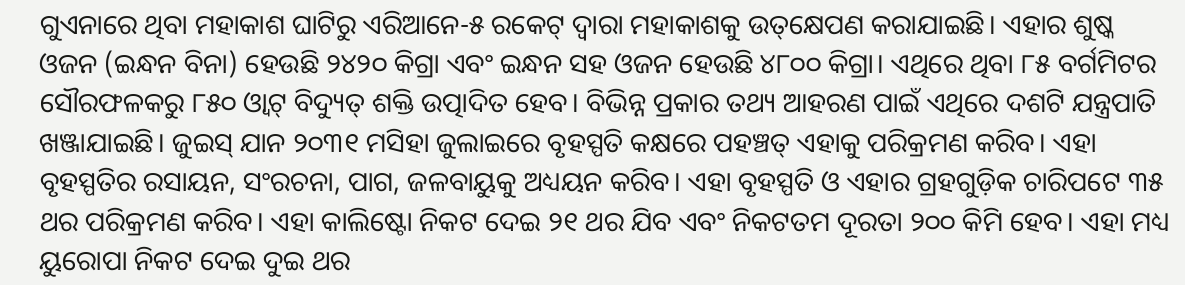ଗୁଏନାରେ ଥିବା ମହାକାଶ ଘାଟିରୁ ଏରିଆନେ-୫ ରକେଟ୍‌ ଦ୍ୱାରା ମହାକାଶକୁ ଉତ୍‌କ୍ଷେପଣ କରାଯାଇଛି। ଏହାର ଶୁଷ୍କ ଓଜନ (ଇନ୍ଧନ ବିନା) ହେଉଛି ୨୪୨୦ କିଗ୍ରା ଏବଂ ଇନ୍ଧନ ସହ ଓଜନ ହେଉଛି ୪୮୦୦ କିଗ୍ରା। ଏଥିରେ ଥିବା ୮୫ ବର୍ଗମିଟର ସୌରଫଳକରୁ ୮୫୦ ଓ୍ବାଟ୍‌ ବିଦ୍ୟୁତ୍‌ ଶକ୍ତି ଉତ୍ପାଦିତ ହେବ। ବିଭିନ୍ନ ପ୍ରକାର ତଥ୍ୟ ଆହରଣ ପାଇଁ ଏଥିରେ ଦଶଟି ଯନ୍ତ୍ରପାତି ଖଞ୍ଜାଯାଇଛି। ଜୁଇସ୍‌ ଯାନ ୨୦୩୧ ମସିହା ଜୁଲାଇରେ ବୃହସ୍ପତି କକ୍ଷରେ ପହଞ୍ଚତ୍ ଏହାକୁ ପରିକ୍ରମଣ କରିବ। ଏହା ବୃହସ୍ପତିର ରସାୟନ, ସଂରଚନା, ପାଗ, ଜଳବାୟୁକୁ ଅଧ୍ୟୟନ କରିବ। ଏହା ବୃହସ୍ପତି ଓ ଏହାର ଗ୍ରହଗୁଡ଼ିକ ଚାରିପଟେ ୩୫ ଥର ପରିକ୍ରମଣ କରିବ। ଏହା କାଲିଷ୍ଟୋ ନିକଟ ଦେଇ ୨୧ ଥର ଯିବ ଏବଂ ନିକଟତମ ଦୂରତା ୨୦୦ କିମି ହେବ। ଏହା ମଧ୍ୟ ୟୁରୋପା ନିକଟ ଦେଇ ଦୁଇ ଥର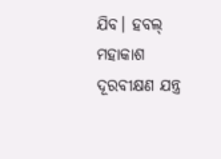ଯିବ। ହବଲ୍‌ ମହାକାଶ ଦୂରବୀକ୍ଷଣ ଯନ୍ତ୍ର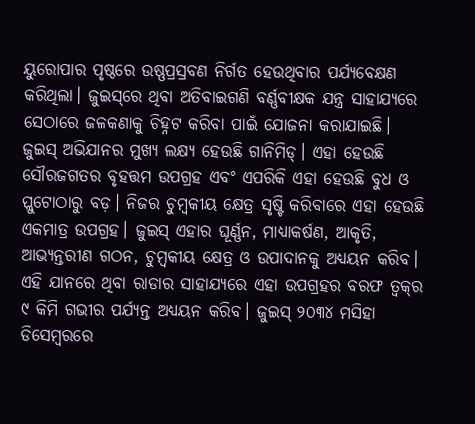ୟୁରୋପାର ପୃଷ୍ଠରେ ଉଷ୍ଣପ୍ରସ୍ରବଣ ନିର୍ଗତ ହେଉଥିବାର ପର୍ଯ୍ୟବେକ୍ଷଣ କରିଥିଲା। ଜୁଇସ୍‌ରେ ଥିବା ଅତିବାଇଗଣି ବର୍ଣ୍ଣବୀକ୍ଷକ ଯନ୍ତ୍ର ସାହାଯ୍ୟରେ ସେଠାରେ ଜଳକଣାକୁ ଚିହ୍ନଟ କରିବା ପାଇଁ ଯୋଜନା କରାଯାଇଛି।
ଜୁଇସ୍‌ ଅଭିଯାନର ମୁଖ୍ୟ ଲକ୍ଷ୍ୟ ହେଉଛି ଗାନିମିଡ୍‌। ଏହା ହେଉଛି ସୌରଜଗତର ବୃହତ୍ତମ ଉପଗ୍ରହ ଏବଂ ଏପରିକି ଏହା ହେଉଛି ବୁଧ ଓ ପ୍ଲୁଟୋଠାରୁ ବଡ଼। ନିଜର ଚୁମ୍ବକୀୟ କ୍ଷେତ୍ର ସୃଷ୍ଟି କରିବାରେ ଏହା ହେଉଛି ଏକମାତ୍ର ଉପଗ୍ରହ। ଜୁଇସ୍‌ ଏହାର ଘୂର୍ଣ୍ଣନ, ମାଧ୍ୟାକର୍ଷଣ, ଆକୃତି, ଆଭ୍ୟନ୍ତରୀଣ ଗଠନ, ଚୁମ୍ବକୀୟ କ୍ଷେତ୍ର ଓ ଉପାଦାନକୁ ଅଧ୍ୟୟନ କରିବ। ଏହି ଯାନରେ ଥିବା ରାଡାର ସାହାଯ୍ୟରେ ଏହା ଉପଗ୍ରହର ବରଫ ତ୍ୱକ୍‌ର ୯ କିମି ଗଭୀର ପର୍ଯ୍ୟନ୍ତ ଅଧ୍ୟୟନ କରିବ। ଜୁଇସ୍‌ ୨୦୩୪ ମସିହା ଡିସେମ୍ବରରେ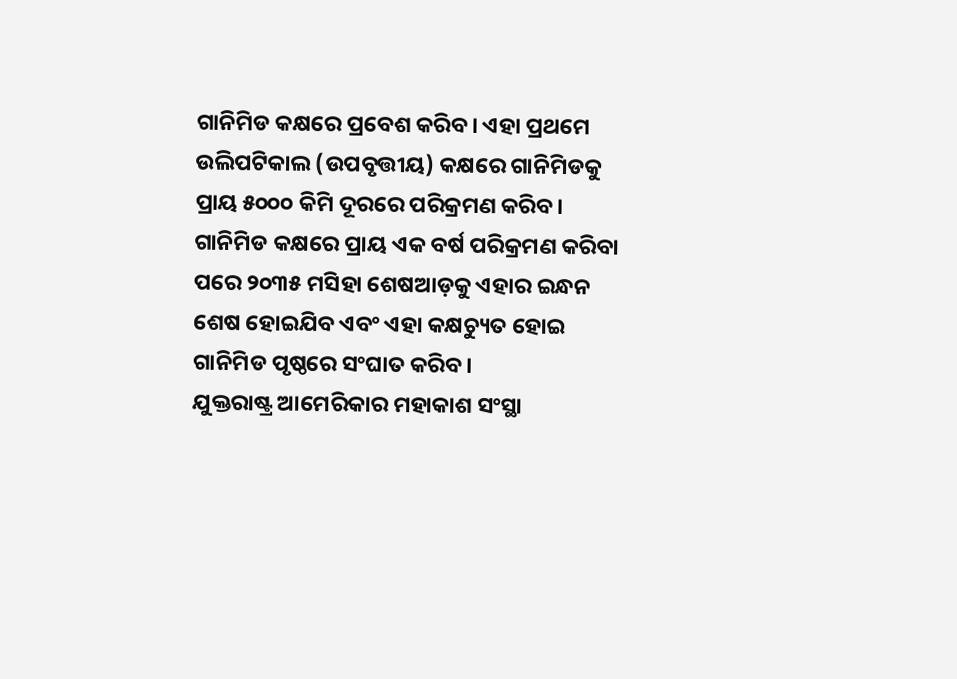ଗାନିମିଡ କକ୍ଷରେ ପ୍ରବେଶ କରିବ। ଏହା ପ୍ରଥମେ ଉଲିପଟିକାଲ (ଉପବୃତ୍ତୀୟ) କକ୍ଷରେ ଗାନିମିଡକୁ ପ୍ରାୟ ୫୦୦୦ କିମି ଦୂରରେ ପରିକ୍ରମଣ କରିବ। ଗାନିମିଡ କକ୍ଷରେ ପ୍ରାୟ ଏକ ବର୍ଷ ପରିକ୍ରମଣ କରିବା ପରେ ୨୦୩୫ ମସିହା ଶେଷଆଡ଼କୁ ଏହାର ଇନ୍ଧନ ଶେଷ ହୋଇଯିବ ଏବଂ ଏହା କକ୍ଷଚ୍ୟୁତ ହୋଇ ଗାନିମିଡ ପୃଷ୍ଠରେ ସଂଘାତ କରିବ।
ଯୁକ୍ତରାଷ୍ଟ୍ର ଆମେରିକାର ମହାକାଶ ସଂସ୍ଥା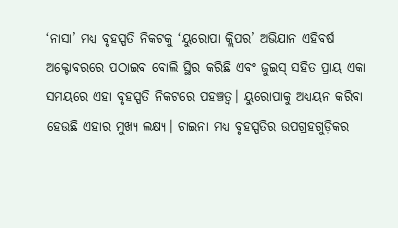‘ନାସା’ ମଧ୍ୟ ବୃହସ୍ପତି ନିକଟକୁ ‘ୟୁରୋପା କ୍ଲିପର’ ଅଭିଯାନ ଏହିବର୍ଷ ଅକ୍ଟୋବରରେ ପଠାଇବ ବୋଲି ସ୍ଥିର କରିଛି ଏବଂ ଜୁଇସ୍‌ ସହିତ ପ୍ରାୟ ଏକା ସମୟରେ ଏହା ବୃହସ୍ପତି ନିକଟରେ ପହଞ୍ଚତ୍ବ। ୟୁରୋପାକୁ ଅଧ୍ୟୟନ କରିବା ହେଉଛି ଏହାର ମୁଖ୍ୟ ଲକ୍ଷ୍ୟ। ଚାଇନା ମଧ୍ୟ ବୃହସ୍ପତିର ଉପଗ୍ରହଗୁଡ଼ିକର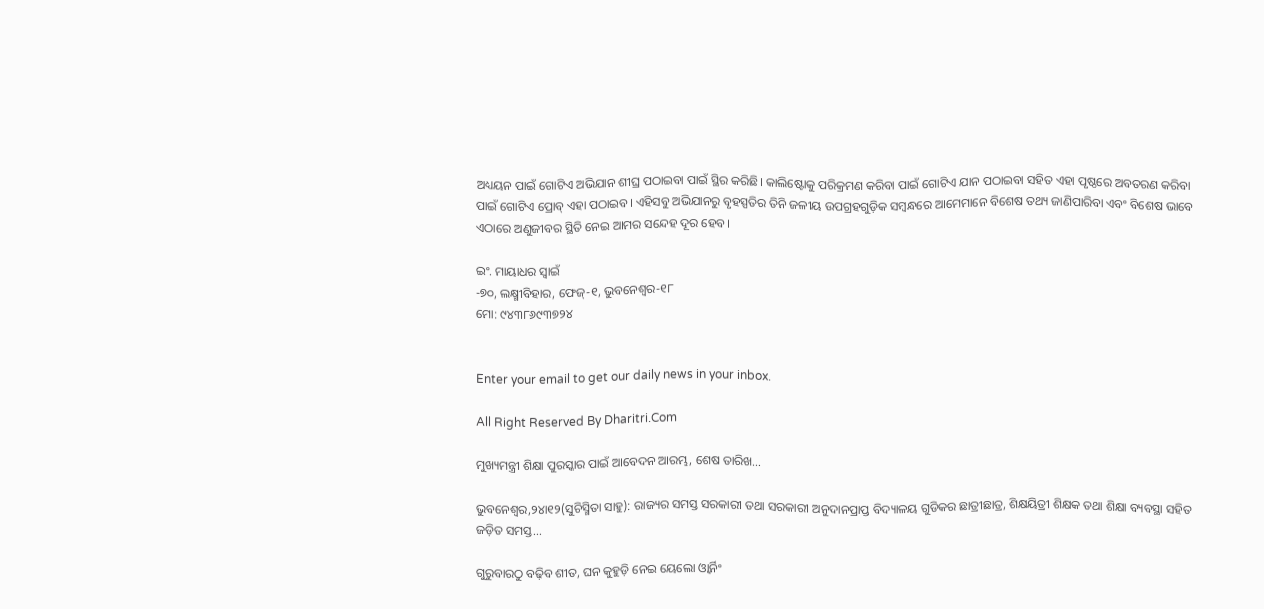ଅଧ୍ୟୟନ ପାଇଁ ଗୋଟିଏ ଅଭିଯାନ ଶୀଘ୍ର ପଠାଇବା ପାଇଁ ସ୍ଥିର କରିଛି। କାଲିଷ୍ଟୋକୁ ପରିକ୍ରମଣ କରିବା ପାଇଁ ଗୋଟିଏ ଯାନ ପଠାଇବା ସହିତ ଏହା ପୃଷ୍ଠରେ ଅବତରଣ କରିବା ପାଇଁ ଗୋଟିଏ ପ୍ରୋବ୍‌ ଏହା ପଠାଇବ। ଏହିସବୁ ଅଭିଯାନରୁ ବୃହସ୍ପତିର ତିନି ଜଳୀୟ ଉପଗ୍ରହଗୁଡ଼ିକ ସମ୍ବନ୍ଧରେ ଆମେମାନେ ବିଶେଷ ତଥ୍ୟ ଜାଣିପାରିବା ଏବଂ ବିଶେଷ ଭାବେ ଏଠାରେ ଅଣୁଜୀବର ସ୍ଥିତି ନେଇ ଆମର ସନ୍ଦେହ ଦୂର ହେବ।

ଇଂ. ମାୟାଧର ସ୍ବାଇଁ
-୭୦, ଲକ୍ଷ୍ମୀବିହାର, ଫେଜ୍‌-୧, ଭୁବନେଶ୍ୱର-୧୮
ମୋ: ୯୪୩୮୬୯୩୭୨୪


Enter your email to get our daily news in your inbox.

All Right Reserved By Dharitri.Com

ମୁଖ୍ୟମନ୍ତ୍ରୀ ଶିକ୍ଷା ପୁରସ୍କାର ପାଇଁ ଆବେଦନ ଆରମ୍ଭ, ଶେଷ ତାରିଖ…

ଭୁବନେଶ୍ୱର,୨୪ା୧୨(ସୁଚିସ୍ମିତା ସାହୁ): ରାଜ୍ୟର ସମସ୍ତ ସରକାରୀ ତଥା ସରକାରୀ ଅନୁଦାନପ୍ରାପ୍ତ ବିଦ୍ୟାଳୟ ଗୁଡିକର ଛାତ୍ରୀଛାତ୍ର, ଶିକ୍ଷୟିତ୍ରୀ ଶିକ୍ଷକ ତଥା ଶିକ୍ଷା ବ୍ୟବସ୍ଥା ସହିତ ଜଡ଼ିତ ସମସ୍ତ...

ଗୁରୁବାରଠୁ ବଢ଼ିବ ଶୀତ, ଘନ କୁହୁଡ଼ି ନେଇ ୟେଲୋ ଓ୍ବାର୍ନିଂ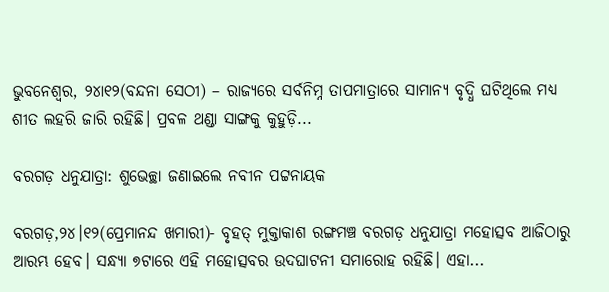ଭୁବନେଶ୍ୱର, ୨୪ା୧୨(ବନ୍ଦନା ସେଠୀ) – ରାଜ୍ୟରେ ସର୍ବନିମ୍ନ ତାପମାତ୍ରାରେ ସାମାନ୍ୟ ବୃଦ୍ଧି ଘଟିଥିଲେ ମଧ୍ୟ ଶୀତ ଲହରି ଜାରି ରହିଛି। ପ୍ରବଳ ଥଣ୍ଡା ସାଙ୍ଗକୁ କୁହୁଡ଼ି...

ବରଗଡ଼ ଧନୁଯାତ୍ରା: ଶୁଭେଚ୍ଛା ଜଣାଇଲେ ନବୀନ ପଟ୍ଟନାୟକ

ବରଗଡ଼,୨୪।୧୨(ପ୍ରେମାନନ୍ଦ ଖମାରୀ)- ବୃହତ୍ ମୁକ୍ତାକାଶ ରଙ୍ଗମଞ୍ଚ ବରଗଡ଼ ଧନୁଯାତ୍ରା ମହୋତ୍ସବ ଆଜିଠାରୁ ଆରମ୍ଭ ହେବ। ସନ୍ଧ୍ୟା ୭ଟାରେ ଏହି ମହୋତ୍ସବର ଉଦଘାଟନୀ ସମାରୋହ ରହିଛି। ଏହା...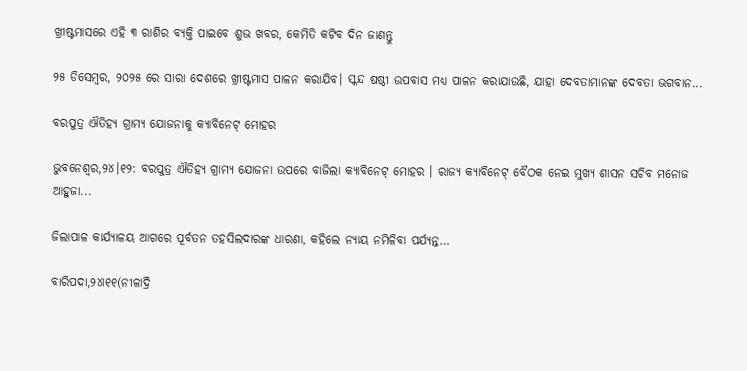ଖ୍ରୀଷ୍ଟମାସରେ ଏହି ୩ ରାଶିର ବ୍ୟକ୍ତି ପାଇବେ ଶୁଭ ଖବର, କେମିତି କଟିବ ଦିନ ଜାଣନ୍ତୁ

୨୫ ଡିସେମ୍ବର, ୨୦୨୫ ରେ ସାରା ଦେଶରେ ଖ୍ରୀଷ୍ଟମାସ ପାଳନ କରାଯିବ। ସ୍କନ୍ଦ ଷଷ୍ଠୀ ଉପବାସ ମଧ୍ୟ ପାଳନ କରାଯାଉଛି, ଯାହା ଦେବତାମାନଙ୍କ ଦେବତା ଭଗବାନ...

ବରପୁତ୍ର ଐତିହ୍ୟ ଗ୍ରାମ୍ୟ ଯୋଜନାକୁ କ୍ୟାବିନେଟ୍ ମୋହର

ଭୁବନେଶ୍ୱର,୨୪।୧୨: ବରପୁତ୍ର ଐତିହ୍ୟ ଗ୍ରାମ୍ୟ ଯୋଜନା ଉପରେ ବାଜିଲା କ୍ୟାବିନେଟ୍ ମୋହର । ରାଜ୍ୟ କ୍ୟାବିନେଟ୍ ବୈଠକ ନେଇ ମୁଖ୍ୟ ଶାସନ ସଚିବ ମନୋଜ ଆହୁଜା...

ଜିଲାପାଳ କାର୍ଯ୍ୟାଳୟ ଆଗରେ ପୂର୍ବତନ ତହସିଲଦାରଙ୍କ ଧାରଣା, କହିଲେ ନ୍ୟାୟ ନମିଳିବା ପର୍ଯ୍ୟନ୍ତ…

ବାରିପଦା,୨୪ା୧୧(ନୀଳାଦ୍ରି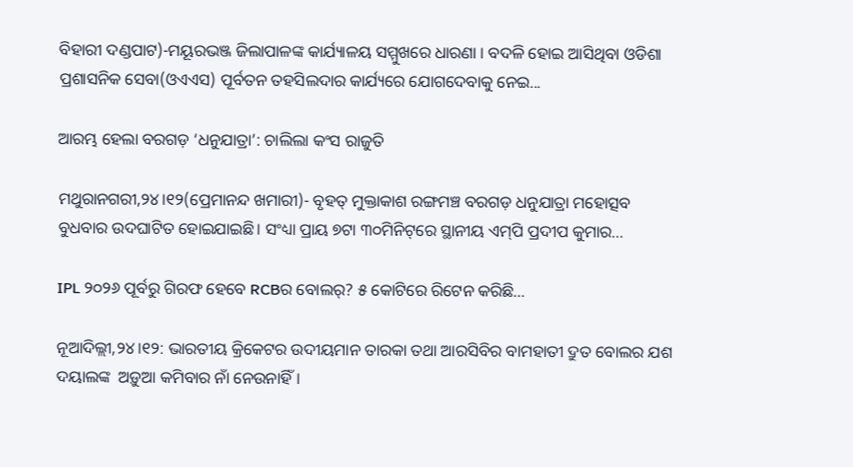ବିହାରୀ ଦଣ୍ଡପାଟ)-ମୟୂରଭଞ୍ଜ ଜିଲାପାଳଙ୍କ କାର୍ଯ୍ୟାଳୟ ସମ୍ମୁଖରେ ଧାରଣା । ବଦଳି ହୋଇ ଆସିଥିବା ଓଡିଶା ପ୍ରଶାସନିକ ସେବା(ଓଏଏସ) ପୂର୍ବତନ ତହସିଲଦାର କାର୍ଯ୍ୟରେ ଯୋଗଦେବାକୁ ନେଇ...

ଆରମ୍ଭ ହେଲା ବରଗଡ଼ ‘ଧନୁଯାତ୍ରା’: ଚାଲିଲା କଂସ ରାଜୁତି

ମଥୁରାନଗରୀ,୨୪।୧୨(ପ୍ରେମାନନ୍ଦ ଖମାରୀ)- ବୃହତ୍‌ ମୁକ୍ତାକାଶ ରଙ୍ଗମଞ୍ଚ ବରଗଡ଼ ଧନୁଯାତ୍ରା ମହୋତ୍ସବ ବୁଧବାର ଉଦଘାଟିତ ହୋଇଯାଇଛି। ସଂଧ୍ୟା ପ୍ରାୟ ୭ଟା ୩୦ମିନିଟ୍‌ରେ ସ୍ଥାନୀୟ ଏମ୍‌ପି ପ୍ରଦୀପ କୁମାର...

IPL ୨୦୨୬ ପୂର୍ବରୁ ଗିରଫ ହେବେ RCBର ବୋଲର୍‌? ୫ କୋଟିରେ ରିଟେନ କରିଛି…

ନୂଆଦିଲ୍ଲୀ,୨୪।୧୨: ଭାରତୀୟ କ୍ରିକେଟର ଉଦୀୟମାନ ତାରକା ତଥା ଆରସିବିର ବାମହାତୀ ଦ୍ରୁତ ବୋଲର ଯଶ ଦୟାଲଙ୍କ  ଅଡ଼ୁଆ କମିବାର ନାଁ ନେଉନାହିଁ।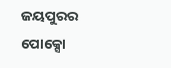ଜୟପୁରର ପୋକ୍ସୋ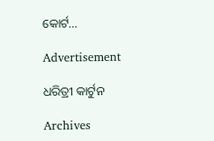କୋର୍ଟ...

Advertisement

ଧରିତ୍ରୀ କାର୍ଟୁନ

Archives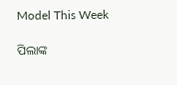Model This Week

ପିଲାଙ୍କ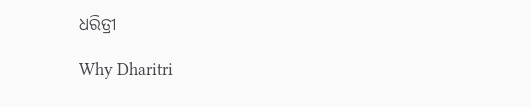ଧରିତ୍ରୀ

Why Dharitri